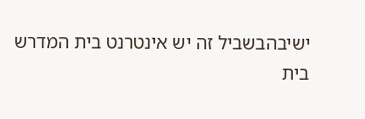ישיבהבשביל זה יש אינטרנט בית המדרש
בית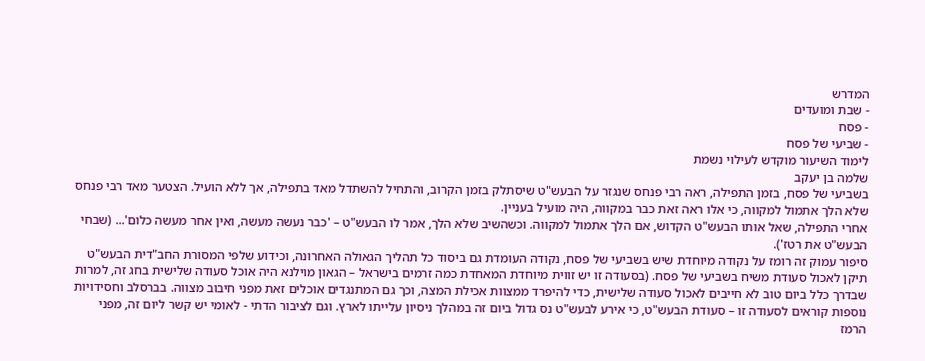המדרש
- שבת ומועדים
- פסח
- שביעי של פסח
לימוד השיעור מוקדש לעילוי נשמת
שלמה בן יעקב
בשביעי של פסח, בזמן התפילה, ראה רבי פנחס שנגזר על הבעש"ט שיסתלק בזמן הקרוב, והתחיל להשתדל מאד בתפילה, אך ללא הועיל. הצטער מאד רבי פנחס שלא הלך אתמול למקווה, כי אלו ראה זאת כבר במקווה, היה מועיל בעניין.
אחרי התפילה, שאל אותו הבעש"ט הקדוש, אם הלך אתמול למקווה. וכשהשיב שלא הלך, אמר לו הבעש"ט – 'כבר נעשה מעשה, ואין אחר מעשה כלום'... (שבחי הבעש"ט את רטז').
סיפור עמוק זה רומז על נקודה מיוחדת שיש בשביעי של פסח, נקודה העומדת גם ביסוד כל תהליך הגאולה האחרונה, וכידוע שלפי המסורת החב"דית הבעש"ט תיקן לאכול סעודת משיח בשביעי של פסח. (בסעודה זו יש זווית מיוחדת המאחדת כמה זרמים בישראל – הגאון מוילנא היה אוכל סעודה שלישית בחג זה, למרות שבדרך כלל ביום טוב לא חייבים לאכול סעודה שלישית, כדי להיפרד ממצוות אכילת המצה, וכך גם המתנגדים אוכלים זאת מפני חיבוב מצווה. בברסלב וחסידויות נוספות קוראים לסעודה זו – סעודת הבעש"ט, כי אירע לבעש"ט נס גדול ביום זה במהלך ניסיון עלייתו לארץ. וגם לציבור הדתי - לאומי יש קשר ליום זה, מפני הרמז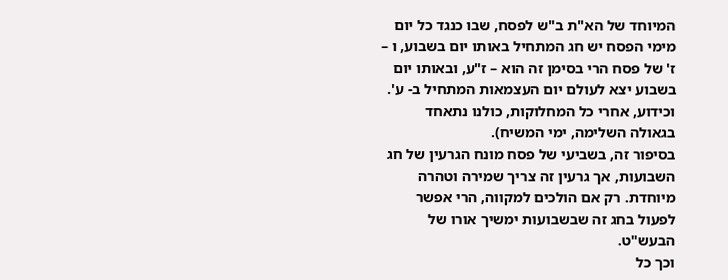המיוחד של הא"ת ב"ש לפסח, שבו כנגד כל יום מימי הפסח יש חג המתחיל באותו יום בשבוע, ו – ז' של פסח הרי בסימן זה הוא – ז"ע, ובאותו יום בשבוע יצא לעולם יום העצמאות המתחיל ב- ע'. וכידוע, אחרי כל המחלוקות, כולנו נתאחד בגאולה השלימה, ימי המשיח).
בסיפור זה, בשביעי של פסח מונח הגרעין של חג השבועות, אך גרעין זה צריך שמירה וטהרה מיוחדת. רק אם הולכים למקווה, הרי אפשר לפעול בחג זה שבשבועות ימשיך אורו של הבעש"ט.
וכך כל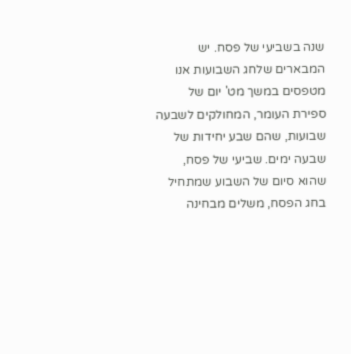שנה בשביעי של פסח. יש המבארים שלחג השבועות אנו מטפסים במשך מט' יום של ספירת העומר, המחולקים לשבעה שבועות, שהם שבע יחידות של שבעה ימים. שביעי של פסח, שהוא סיום של השבוע שמתחיל בחג הפסח, משלים מבחינה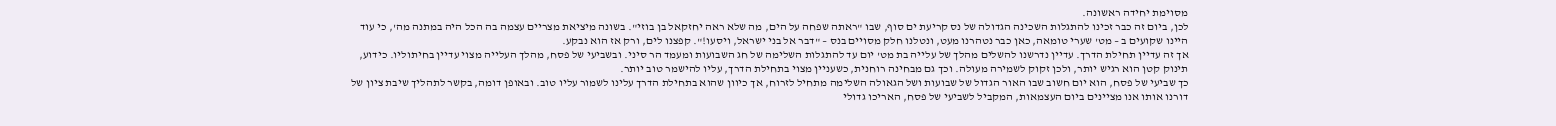מסוימת יחידה ראשונה.
לכן, ביום זה כבר זכינו להתגלות השכינה הגדולה של נס קריעת ים סוף, שבו "ראתה שפחה על הים, מה שלא ראה יחזקאל בן בוזי". בשונה מיציאת מצריים עצמה בה הכל היה במתנה מה', כי עוד היינו שקועים ב – מט' שערי טומאה, כאן כבר נטהרנו מעט, ונטלנו חלק מסויים בנס – "דבר אל בני ישראל, ויסעו!". קפצנו לים, ורק אז הוא נבקע.
אך זה עדיין תחילת הדרך. עדיין נדרשנו להשלים מהלך של עלייה בת מט' יום עד להתגלות השלימה של חג השבועות ומעמד הר סיני. ובשביעי של פסח, מהלך העלייה מצוי עדיין בחיתוליו. כידוע, תינוק קטן הוא רגיש יותר, ולכן זקוק לשמירה מעולה. וכך גם מבחינה רוחנית, כשעניין מצוי בתחילת הדרך, עליו להישמר טוב יותר.
כך שביעי של פסח, הוא יום חשוב שבו האור הגדול של שבועות ושל הגאולה השלימה מתחיל לזרוח, אך כיוון שהוא בתחילת הדרך עלינו לשמור עליו טוב. ובאופן דומה, בקשר לתהליך שיבת ציון של דורנו אותו אנו מציינים ביום העצמאות, המקביל לשביעי של פסח, האריכו גדולי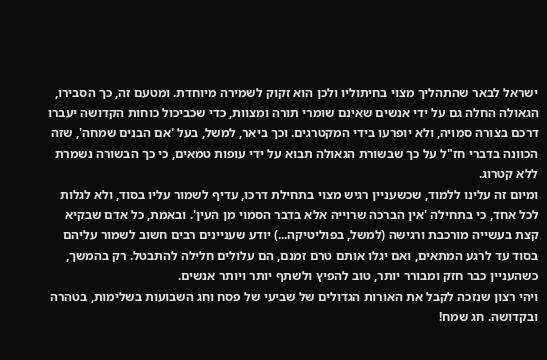ישראל לבאר שהתהליך מצוי בחיתוליו ולכן הוא זקוק לשמירה מיוחדת. ומטעם זה, כך הסבירו, הגאולה החלה גם על ידי אנשים שאינם שומרי תורה ומצוות, כדי שכביכול כוחות הקדושה יעברו דרכם בצורה סמויה, ולא יופרעו בידי המקטרגים. וכך ביאר, למשל, בעל 'אם הבנים שמחה', שזה הכוונה בדברי חז"ל על כך שבשורת הגאולה תבוא על ידי עופות טמאים, כי כך הבשורה נשמרת ללא קטרוג.
ומיום זה עלינו ללמוד, שכשעניין רגיש מצוי בתחילת דרכו, עדיף לשמור עליו בסוד, ולא לגלות לכל אחד, כי בתחילה 'אין הברכה שרוייה אלא בדבר הסמוי מן העין'. ובאמת, כל אדם שבקיא קצת בעשייה מורכבת ורגישה (למשל, בפוליטיקה...) יודע שעניינים רבים חשוב לשמור עליהם בסוד עד לרגע המתאים, ואם יגלו אותם טרם זמנם, הם עלולים חלילה להתבטל. רק בהמשך, כשהעניין כבר חזק ומבורר יותר, טוב להפיץ ולשתף יותר ויותר אנשים.
ויהי רצון שנזכה לקבל את האורות הגדולים של שביעי של פסח וחג השבועות בשלימות, בטהרה ובקדושה. חג שמח!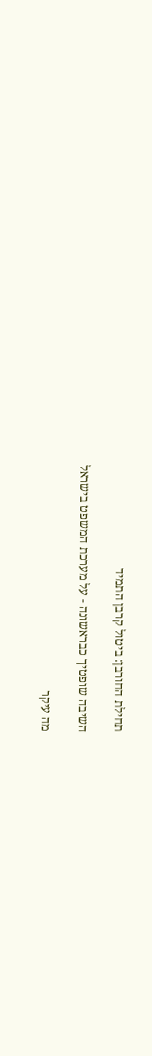תחילת החורבן: ביטול קרבן התמיד

השיבה שופטיך כבראשונה - על מערכת המשפט בישראל

מה עיקר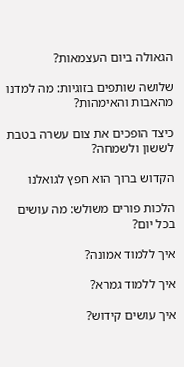הגאולה ביום העצמאות?

שלושה שותפים בזוגיות: מה למדנו מהאבות והאימהות?

כיצד הופכים את צום עשרה בטבת לששון ולשמחה?

הקדוש ברוך הוא חפץ לגואלנו

הלכות פורים משולש: מה עושים בכל יום?

איך ללמוד אמונה?

איך ללמוד גמרא?

איך עושים קידוש?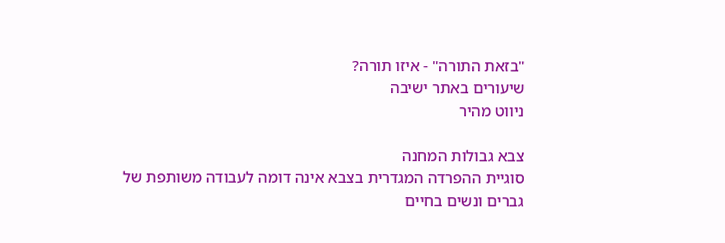"בזאת התורה" - איזו תורה?
שיעורים באתר ישיבה
ניווט מהיר

צבא גבולות המחנה
סוגיית ההפרדה המגדרית בצבא אינה דומה לעבודה משותפת של גברים ונשים בחיים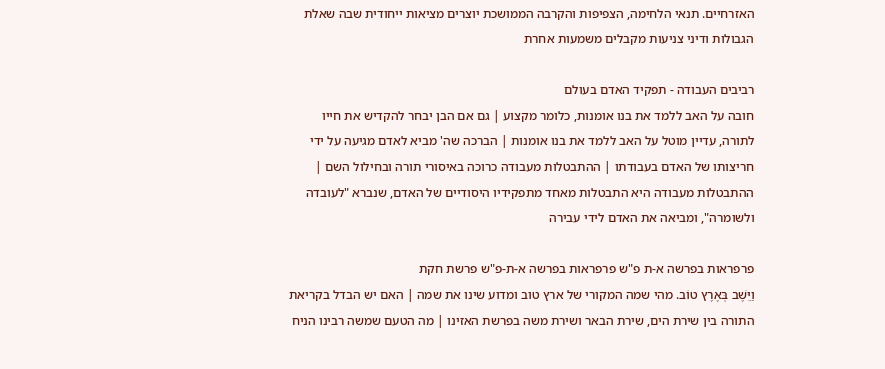האזרחיים. תנאי הלחימה, הצפיפות והקרבה הממושכת יוצרים מציאות ייחודית שבה שאלת הגבולות ודיני צניעות מקבלים משמעות אחרת

רביבים העבודה - תפקיד האדם בעולם
חובה על האב ללמד את בנו אומנות, כלומר מקצוע | גם אם הבן יבחר להקדיש את חייו לתורה, עדיין מוטל על האב ללמד את בנו אומנות | הברכה שה' מביא לאדם מגיעה על ידי חריצותו של האדם בעבודתו | ההתבטלות מעבודה כרוכה באיסורי תורה ובחילול השם | ההתבטלות מעבודה היא התבטלות מאחד מתפקידיו היסודיים של האדם, שנברא "לעובדה ולשומרה", ומביאה את האדם לידי עבירה

פרפראות בפרשה א-ת פ"ש פרפראות בפרשה א-ת-פ"ש פרשת חקת
וַיֵּשֶׁב בְּאֶרֶץ טוֹב. מהי שמה המקורי של ארץ טוב ומדוע שינו את שמה | האם יש הבדל בקריאת התורה בין שירת הים, שירת הבאר ושירת משה בפרשת האזינו | מה הטעם שמשה רבינו הניח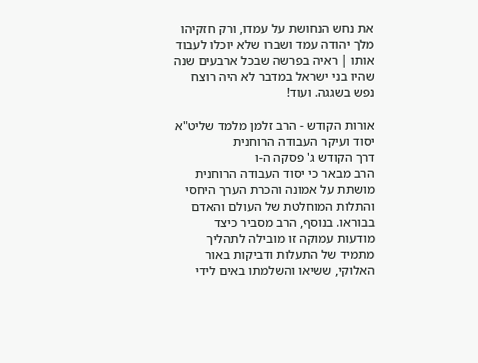את נחש הנחושת על עמדו, ורק חזקיהו מלך יהודה עמד ושברו שלא יוכלו לעבוד אותו | ראיה בפרשה שבכל ארבעים שנה שהיו בני ישראל במדבר לא היה רוצח נפש בשגגה. ועוד!

אורות הקודש - הרב זלמן מלמד שליט"א יסוד ועיקר העבודה הרוחנית
דרך הקודש ג' פסקה ה-ו
הרב מבאר כי יסוד העבודה הרוחנית מושתת על אמונה והכרת הערך היחסי והתלות המוחלטת של העולם והאדם בבוראו. בנוסף, הרב מסביר כיצד מודעות עמוקה זו מובילה לתהליך מתמיד של התעלות ודביקות באור האלוקי, ששיאו והשלמתו באים לידי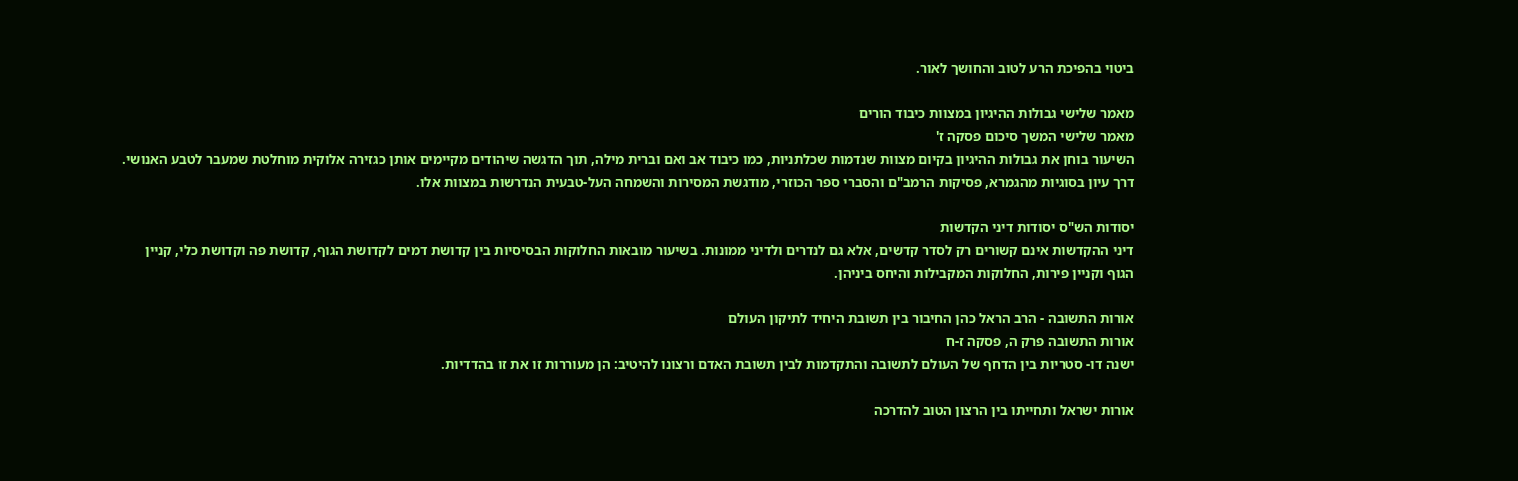ביטוי בהפיכת הרע לטוב והחושך לאור.

מאמר שלישי גבולות ההיגיון במצוות כיבוד הורים
מאמר שלישי המשך סיכום פסקה ז'
השיעור בוחן את גבולות ההיגיון בקיום מצוות שנדמות שכלתניות, כמו כיבוד אב ואם וברית מילה, תוך הדגשה שיהודים מקיימים אותן כגזירה אלוקית מוחלטת שמעבר לטבע האנושי. דרך עיון בסוגיות מהגמרא, פסיקות הרמב"ם והסברי ספר הכוזרי, מודגשת המסירות והשמחה העל-טבעית הנדרשות במצוות אלו.

יסודות הש"ס יסודות דיני הקדשות
דיני ההקדשות אינם קשורים רק לסדר קדשים, אלא גם לנדרים ולדיני ממונות. בשיעור מובאות החלוקות הבסיסיות בין קדושת דמים לקדושת הגוף, קדושת פה וקדושת כלי, קניין הגוף וקניין פירות, החלוקות המקבילות והיחס ביניהן.

אורות התשובה - הרב הראל כהן החיבור בין תשובת היחיד לתיקון העולם
אורות התשובה פרק ה, פסקה ז-ח
ישנה דו- סטריות בין הדחף של העולם לתשובה והתקדמות לבין תשובת האדם ורצונו להיטיב: הן מעוררות זו את זו בהדדיות.

אורות ישראל ותחייתו בין הרצון הטוב להדרכה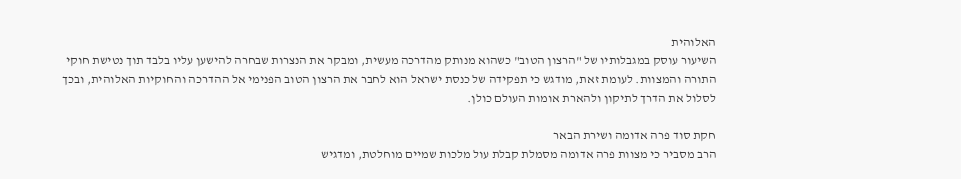האלוהית
השיעור עוסק במגבלותיו של "הרצון הטוב" כשהוא מנותק מהדרכה מעשית, ומבקר את הנצרות שבחרה להישען עליו בלבד תוך נטישת חוקי התורה והמצוות. לעומת זאת, מודגש כי תפקידה של כנסת ישראל הוא לחבר את הרצון הטוב הפנימי אל ההדרכה והחוקיות האלוהית, ובכך לסלול את הדרך לתיקון ולהארת אומות העולם כולן.

חקת סוד פרה אדומה ושירת הבאר
הרב מסביר כי מצוות פרה אדומה מסמלת קבלת עול מלכות שמיים מוחלטת, ומדגיש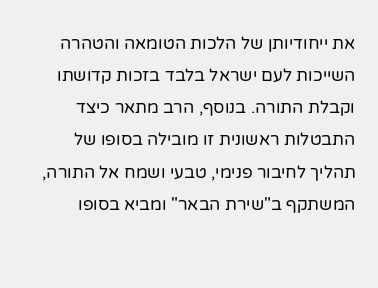את ייחודיותן של הלכות הטומאה והטהרה השייכות לעם ישראל בלבד בזכות קדושתו וקבלת התורה. בנוסף, הרב מתאר כיצד התבטלות ראשונית זו מובילה בסופו של תהליך לחיבור פנימי, טבעי ושמח אל התורה, המשתקף ב"שירת הבאר" ומביא בסופו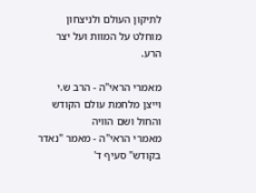לתיקון העולם ולניצחון מוחלט על המוות ועל יצר הרע.

מאמרי הראי"ה - הרב ש.י וייצן מלחמת עולם הקודש והחול ושם הוויה
מאמרי הראי"ה - מאמר "נאדר בקודש" סעיף ד'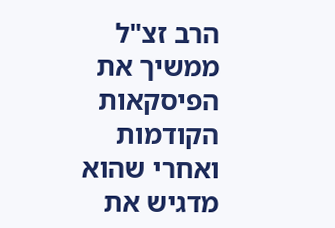הרב זצ"ל ממשיך את הפיסקאות הקודמות ואחרי שהוא מדגיש את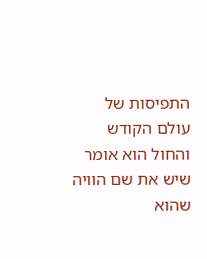התפיסות של עולם הקודש והחול הוא אומר שיש את שם הוויה שהוא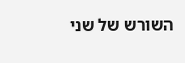השורש של שני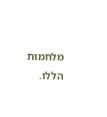מלחמות הללו.